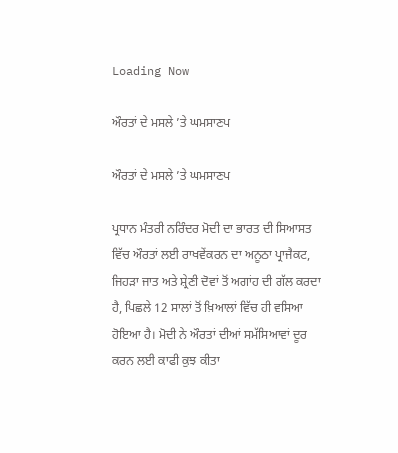Loading Now

ਔਰਤਾਂ ਦੇ ਮਸਲੇ ’ਤੇ ਘਮਸਾਣਪ

ਔਰਤਾਂ ਦੇ ਮਸਲੇ ’ਤੇ ਘਮਸਾਣਪ

ਪ੍ਰਧਾਨ ਮੰਤਰੀ ਨਰਿੰਦਰ ਮੋਦੀ ਦਾ ਭਾਰਤ ਦੀ ਸਿਆਸਤ ਵਿੱਚ ਔਰਤਾਂ ਲਈ ਰਾਖਵੇਂਕਰਨ ਦਾ ਅਨੂਠਾ ਪ੍ਰਾਜੈਕਟ, ਜਿਹੜਾ ਜਾਤ ਅਤੇ ਸ਼੍ਰੇਣੀ ਦੋਵਾਂ ਤੋਂ ਅਗਾਂਹ ਦੀ ਗੱਲ ਕਰਦਾ ਹੈ, ਪਿਛਲੇ 12 ਸਾਲਾਂ ਤੋਂ ਖ਼ਿਆਲਾਂ ਵਿੱਚ ਹੀ ਵਸਿਆ ਹੋਇਆ ਹੈ। ਮੋਦੀ ਨੇ ਔਰਤਾਂ ਦੀਆਂ ਸਮੱਸਿਆਵਾਂ ਦੂਰ ਕਰਨ ਲਈ ਕਾਫੀ ਕੁਝ ਕੀਤਾ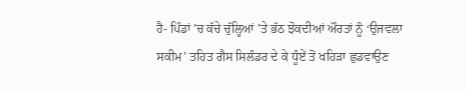ਹੈ- ਪਿੰਡਾਂ ’ਚ ਕੱਚੇ ਚੁੱਲ੍ਹਿਆਂ ’ਤੇ ਭੱਠ ਝੋਕਦੀਆਂ ਔਰਤਾਂ ਨੂੰ ‘ਉਜਵਲਾ ਸਕੀਮ’ ਤਹਿਤ ਗੈਸ ਸਿਲੰਡਰ ਦੇ ਕੇ ਧੂੰਏਂ ਤੋਂ ਖਹਿੜਾ ਛੁਡਵਾਉਣ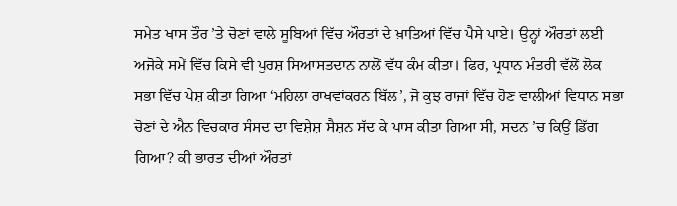ਸਮੇਤ ਖਾਸ ਤੌਰ ’ਤੇ ਚੋਣਾਂ ਵਾਲੇ ਸੂਬਿਆਂ ਵਿੱਚ ਔਰਤਾਂ ਦੇ ਖ਼ਾਤਿਆਂ ਵਿੱਚ ਪੈਸੇ ਪਾਏ। ਉਨ੍ਹਾਂ ਔਰਤਾਂ ਲਈ ਅਜੋਕੇ ਸਮੇਂ ਵਿੱਚ ਕਿਸੇ ਵੀ ਪੁਰਸ਼ ਸਿਆਸਤਦਾਨ ਨਾਲੋਂ ਵੱਧ ਕੰਮ ਕੀਤਾ। ਫਿਰ, ਪ੍ਰਧਾਨ ਮੰਤਰੀ ਵੱਲੋਂ ਲੋਕ ਸਭਾ ਵਿੱਚ ਪੇਸ਼ ਕੀਤਾ ਗਿਆ ‘ਮਹਿਲਾ ਰਾਖਵਾਂਕਰਨ ਬਿੱਲ’, ਜੋ ਕੁਝ ਰਾਜਾਂ ਵਿੱਚ ਹੋਣ ਵਾਲੀਆਂ ਵਿਧਾਨ ਸਭਾ ਚੋਣਾਂ ਦੇ ਐਨ ਵਿਚਕਾਰ ਸੰਸਦ ਦਾ ਵਿਸ਼ੇਸ਼ ਸੈਸ਼ਨ ਸੱਦ ਕੇ ਪਾਸ ਕੀਤਾ ਗਿਆ ਸੀ, ਸਦਨ ’ਚ ਕਿਉਂ ਡਿੱਗ ਗਿਆ? ਕੀ ਭਾਰਤ ਦੀਆਂ ਔਰਤਾਂ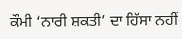ਕੌਮੀ ‘ਨਾਰੀ ਸ਼ਕਤੀ’ ਦਾ ਹਿੱਸਾ ਨਹੀਂ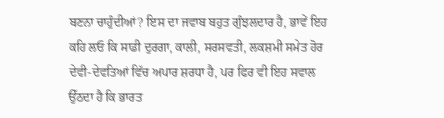ਬਣਨਾ ਚਾਹੁੰਦੀਆਂ? ਇਸ ਦਾ ਜਵਾਬ ਬਹੁਤ ਗੁੰਝਲਦਾਰ ਹੈ, ਭਾਵੇਂ ਇਹ ਕਹਿ ਲਓ ਕਿ ਸਾਡੀ ਦੁਰਗਾ, ਕਾਲੀ, ਸਰਸਵਤੀ, ਲਕਸ਼ਮੀ ਸਮੇਤ ਹੋਰ ਦੇਵੀ-ਦੇਵਤਿਆਂ ਵਿੱਚ ਅਪਾਰ ਸ਼ਰਧਾ ਹੈ, ਪਰ ਫਿਰ ਵੀ ਇਹ ਸਵਾਲ ਉੱਠਦਾ ਹੈ ਕਿ ਭਾਰਤ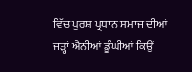ਵਿੱਚ ਪੁਰਸ਼ ਪ੍ਰਧਾਨ ਸਮਾਜ ਦੀਆਂ ਜੜ੍ਹਾਂ ਐਨੀਆਂ ਡੂੰਘੀਆਂ ਕਿਉਂ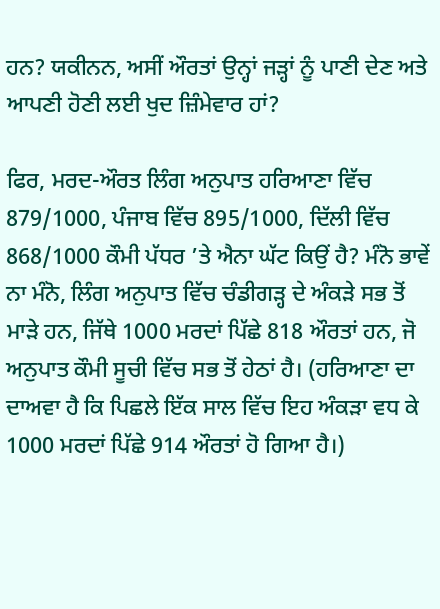ਹਨ? ਯਕੀਨਨ, ਅਸੀਂ ਔਰਤਾਂ ਉਨ੍ਹਾਂ ਜੜ੍ਹਾਂ ਨੂੰ ਪਾਣੀ ਦੇਣ ਅਤੇ ਆਪਣੀ ਹੋਣੀ ਲਈ ਖੁਦ ਜ਼ਿੰਮੇਵਾਰ ਹਾਂ?

ਫਿਰ, ਮਰਦ-ਔਰਤ ਲਿੰਗ ਅਨੁਪਾਤ ਹਰਿਆਣਾ ਵਿੱਚ 879/1000, ਪੰਜਾਬ ਵਿੱਚ 895/1000, ਦਿੱਲੀ ਵਿੱਚ 868/1000 ਕੌਮੀ ਪੱਧਰ ’ਤੇ ਐਨਾ ਘੱਟ ਕਿਉਂ ਹੈ? ਮੰਨੋ ਭਾਵੇਂ ਨਾ ਮੰਨੋ, ਲਿੰਗ ਅਨੁਪਾਤ ਵਿੱਚ ਚੰਡੀਗੜ੍ਹ ਦੇ ਅੰਕੜੇ ਸਭ ਤੋਂ ਮਾੜੇ ਹਨ, ਜਿੱਥੇ 1000 ਮਰਦਾਂ ਪਿੱਛੇ 818 ਔਰਤਾਂ ਹਨ, ਜੋ ਅਨੁਪਾਤ ਕੌਮੀ ਸੂਚੀ ਵਿੱਚ ਸਭ ਤੋਂ ਹੇਠਾਂ ਹੈ। (ਹਰਿਆਣਾ ਦਾ ਦਾਅਵਾ ਹੈ ਕਿ ਪਿਛਲੇ ਇੱਕ ਸਾਲ ਵਿੱਚ ਇਹ ਅੰਕੜਾ ਵਧ ਕੇ 1000 ਮਰਦਾਂ ਪਿੱਛੇ 914 ਔਰਤਾਂ ਹੋ ਗਿਆ ਹੈ।)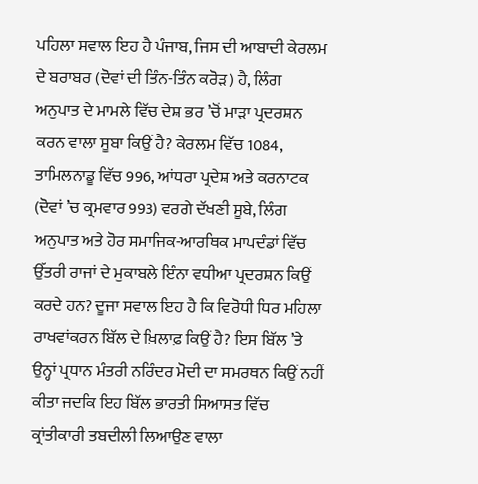ਪਹਿਲਾ ਸਵਾਲ ਇਹ ਹੈ ਪੰਜਾਬ, ਜਿਸ ਦੀ ਆਬਾਦੀ ਕੇਰਲਮ ਦੇ ਬਰਾਬਰ (ਦੋਵਾਂ ਦੀ ਤਿੰਨ-ਤਿੰਨ ਕਰੋੜ) ਹੈ, ਲਿੰਗ ਅਨੁਪਾਤ ਦੇ ਮਾਮਲੇ ਵਿੱਚ ਦੇਸ਼ ਭਰ ’ਚੋਂ ਮਾੜਾ ਪ੍ਰਦਰਸ਼ਨ ਕਰਨ ਵਾਲਾ ਸੂਬਾ ਕਿਉਂ ਹੈ? ਕੇਰਲਮ ਵਿੱਚ 1084, ਤਾਮਿਲਨਾਡੂ ਵਿੱਚ 996, ਆਂਧਰਾ ਪ੍ਰਦੇਸ਼ ਅਤੇ ਕਰਨਾਟਕ (ਦੋਵਾਂ ’ਚ ਕ੍ਰਮਵਾਰ 993) ਵਰਗੇ ਦੱਖਣੀ ਸੂਬੇ, ਲਿੰਗ ਅਨੁਪਾਤ ਅਤੇ ਹੋਰ ਸਮਾਜਿਕ-ਆਰਥਿਕ ਮਾਪਦੰਡਾਂ ਵਿੱਚ ਉੱਤਰੀ ਰਾਜਾਂ ਦੇ ਮੁਕਾਬਲੇ ਇੰਨਾ ਵਧੀਆ ਪ੍ਰਦਰਸ਼ਨ ਕਿਉਂ ਕਰਦੇ ਹਨ? ਦੂਜਾ ਸਵਾਲ ਇਹ ਹੈ ਕਿ ਵਿਰੋਧੀ ਧਿਰ ਮਹਿਲਾ ਰਾਖਵਾਂਕਰਨ ਬਿੱਲ ਦੇ ਖ਼ਿਲਾਫ਼ ਕਿਉਂ ਹੈ? ਇਸ ਬਿੱਲ ’ਤੇ ਉਨ੍ਹਾਂ ਪ੍ਰਧਾਨ ਮੰਤਰੀ ਨਰਿੰਦਰ ਮੋਦੀ ਦਾ ਸਮਰਥਨ ਕਿਉਂ ਨਹੀਂ ਕੀਤਾ ਜਦਕਿ ਇਹ ਬਿੱਲ ਭਾਰਤੀ ਸਿਆਸਤ ਵਿੱਚ ਕ੍ਰਾਂਤੀਕਾਰੀ ਤਬਦੀਲੀ ਲਿਆਉਣ ਵਾਲਾ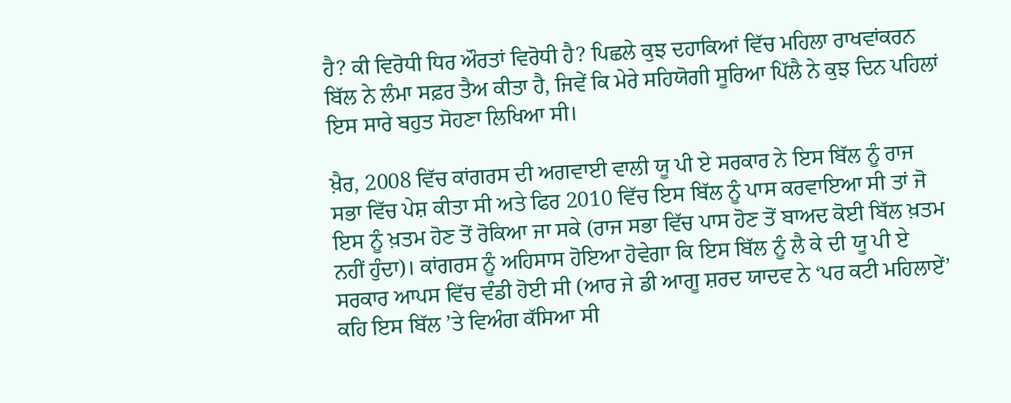ਹੈ? ਕੀ ਵਿਰੋਧੀ ਧਿਰ ਔਰਤਾਂ ਵਿਰੋਧੀ ਹੈ? ਪਿਛਲੇ ਕੁਝ ਦਹਾਕਿਆਂ ਵਿੱਚ ਮਹਿਲਾ ਰਾਖਵਾਂਕਰਨ ਬਿੱਲ ਨੇ ਲੰਮਾ ਸਫ਼ਰ ਤੈਅ ਕੀਤਾ ਹੈ, ਜਿਵੇਂ ਕਿ ਮੇਰੇ ਸਹਿਯੋਗੀ ਸੂਰਿਆ ਪਿੱਲੈ ਨੇ ਕੁਝ ਦਿਨ ਪਹਿਲਾਂ ਇਸ ਸਾਰੇ ਬਹੁਤ ਸੋਹਣਾ ਲਿਖਿਆ ਸੀ।

ਖ਼ੈਰ, 2008 ਵਿੱਚ ਕਾਂਗਰਸ ਦੀ ਅਗਵਾਈ ਵਾਲੀ ਯੂ ਪੀ ਏ ਸਰਕਾਰ ਨੇ ਇਸ ਬਿੱਲ ਨੂੰ ਰਾਜ ਸਭਾ ਵਿੱਚ ਪੇਸ਼ ਕੀਤਾ ਸੀ ਅਤੇ ਫਿਰ 2010 ਵਿੱਚ ਇਸ ਬਿੱਲ ਨੂੰ ਪਾਸ ਕਰਵਾਇਆ ਸੀ ਤਾਂ ਜੋ ਇਸ ਨੂੰ ਖ਼ਤਮ ਹੋਣ ਤੋਂ ਰੋਕਿਆ ਜਾ ਸਕੇ (ਰਾਜ ਸਭਾ ਵਿੱਚ ਪਾਸ ਹੋਣ ਤੋਂ ਬਾਅਦ ਕੋਈ ਬਿੱਲ ਖ਼ਤਮ ਨਹੀਂ ਹੁੰਦਾ)। ਕਾਂਗਰਸ ਨੂੰ ਅਹਿਸਾਸ ਹੋਇਆ ਹੋਵੇਗਾ ਕਿ ਇਸ ਬਿੱਲ ਨੂੰ ਲੈ ਕੇ ਦੀ ਯੂ ਪੀ ਏ ਸਰਕਾਰ ਆਪਸ ਵਿੱਚ ਵੰਡੀ ਹੋਈ ਸੀ (ਆਰ ਜੇ ਡੀ ਆਗੂ ਸ਼ਰਦ ਯਾਦਵ ਨੇ ‘ਪਰ ਕਟੀ ਮਹਿਲਾਏਂ’ ਕਹਿ ਇਸ ਬਿੱਲ ’ਤੇ ਵਿਅੰਗ ਕੱਸਿਆ ਸੀ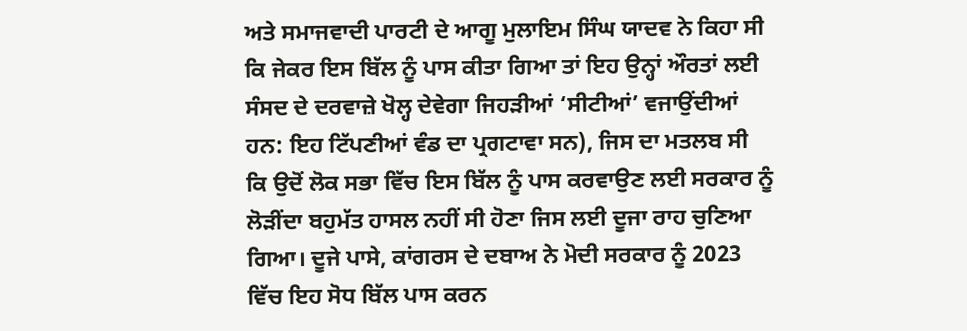ਅਤੇ ਸਮਾਜਵਾਦੀ ਪਾਰਟੀ ਦੇ ਆਗੂ ਮੁਲਾਇਮ ਸਿੰਘ ਯਾਦਵ ਨੇ ਕਿਹਾ ਸੀ ਕਿ ਜੇਕਰ ਇਸ ਬਿੱਲ ਨੂੰ ਪਾਸ ਕੀਤਾ ਗਿਆ ਤਾਂ ਇਹ ਉਨ੍ਹਾਂ ਔਰਤਾਂ ਲਈ ਸੰਸਦ ਦੇ ਦਰਵਾਜ਼ੇ ਖੋਲ੍ਹ ਦੇਵੇਗਾ ਜਿਹੜੀਆਂ ‘ਸੀਟੀਆਂ’ ਵਜਾਉਂਦੀਆਂ ਹਨ: ਇਹ ਟਿੱਪਣੀਆਂ ਵੰਡ ਦਾ ਪ੍ਰਗਟਾਵਾ ਸਨ), ਜਿਸ ਦਾ ਮਤਲਬ ਸੀ ਕਿ ਉਦੋਂ ਲੋਕ ਸਭਾ ਵਿੱਚ ਇਸ ਬਿੱਲ ਨੂੰ ਪਾਸ ਕਰਵਾਉਣ ਲਈ ਸਰਕਾਰ ਨੂੰ ਲੋੜੀਂਦਾ ਬਹੁਮੱਤ ਹਾਸਲ ਨਹੀਂ ਸੀ ਹੋਣਾ ਜਿਸ ਲਈ ਦੂਜਾ ਰਾਹ ਚੁਣਿਆ ਗਿਆ। ਦੂਜੇ ਪਾਸੇ, ਕਾਂਗਰਸ ਦੇ ਦਬਾਅ ਨੇ ਮੋਦੀ ਸਰਕਾਰ ਨੂੰ 2023 ਵਿੱਚ ਇਹ ਸੋਧ ਬਿੱਲ ਪਾਸ ਕਰਨ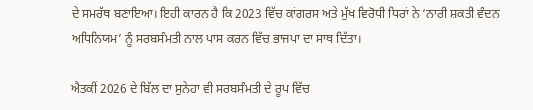ਦੇ ਸਮਰੱਥ ਬਣਾਇਆ। ਇਹੀ ਕਾਰਨ ਹੈ ਕਿ 2023 ਵਿੱਚ ਕਾਂਗਰਸ ਅਤੇ ਮੁੱਖ ਵਿਰੋਧੀ ਧਿਰਾਂ ਨੇ ‘ਨਾਰੀ ਸ਼ਕਤੀ ਵੰਦਨ ਅਧਿਨਿਯਮ’ ਨੂੰ ਸਰਬਸੰਮਤੀ ਨਾਲ ਪਾਸ ਕਰਨ ਵਿੱਚ ਭਾਜਪਾ ਦਾ ਸਾਥ ਦਿੱਤਾ।

ਐਤਕੀਂ 2026 ਦੇ ਬਿੱਲ ਦਾ ਸੁਨੇਹਾ ਵੀ ਸਰਬਸੰਮਤੀ ਦੇ ਰੂਪ ਵਿੱਚ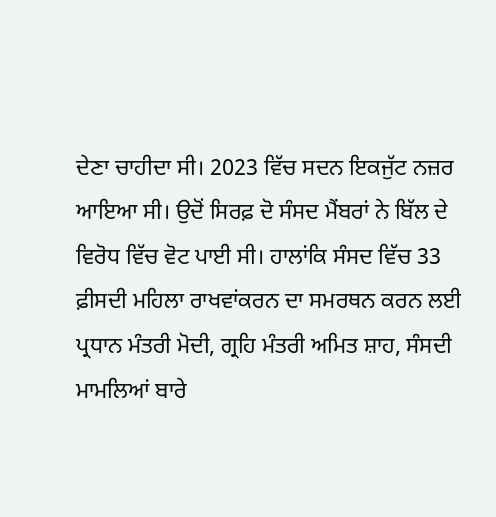ਦੇਣਾ ਚਾਹੀਦਾ ਸੀ। 2023 ਵਿੱਚ ਸਦਨ ਇਕਜੁੱਟ ਨਜ਼ਰ ਆਇਆ ਸੀ। ਉਦੋਂ ਸਿਰਫ਼ ਦੋ ਸੰਸਦ ਮੈਂਬਰਾਂ ਨੇ ਬਿੱਲ ਦੇ ਵਿਰੋਧ ਵਿੱਚ ਵੋਟ ਪਾਈ ਸੀ। ਹਾਲਾਂਕਿ ਸੰਸਦ ਵਿੱਚ 33 ਫ਼ੀਸਦੀ ਮਹਿਲਾ ਰਾਖਵਾਂਕਰਨ ਦਾ ਸਮਰਥਨ ਕਰਨ ਲਈ ਪ੍ਰਧਾਨ ਮੰਤਰੀ ਮੋਦੀ, ਗ੍ਰਹਿ ਮੰਤਰੀ ਅਮਿਤ ਸ਼ਾਹ, ਸੰਸਦੀ ਮਾਮਲਿਆਂ ਬਾਰੇ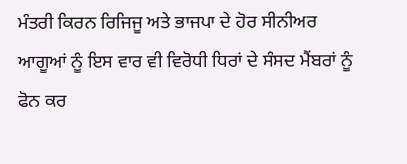ਮੰਤਰੀ ਕਿਰਨ ਰਿਜਿਜੂ ਅਤੇ ਭਾਜਪਾ ਦੇ ਹੋਰ ਸੀਨੀਅਰ ਆਗੂਆਂ ਨੂੰ ਇਸ ਵਾਰ ਵੀ ਵਿਰੋਧੀ ਧਿਰਾਂ ਦੇ ਸੰਸਦ ਮੈਂਬਰਾਂ ਨੂੰ ਫੋਨ ਕਰ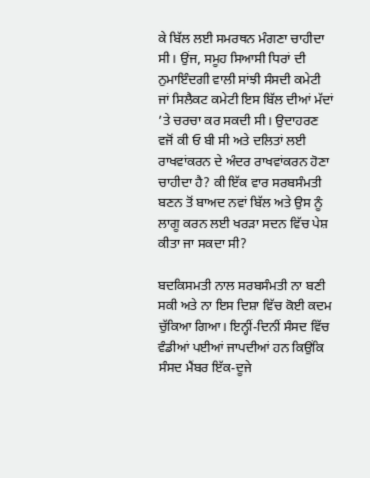ਕੇ ਬਿੱਲ ਲਈ ਸਮਰਥਨ ਮੰਗਣਾ ਚਾਹੀਦਾ ਸੀ। ਉਂਜ, ਸਮੂਹ ਸਿਆਸੀ ਧਿਰਾਂ ਦੀ ਨੁਮਾਇੰਦਗੀ ਵਾਲੀ ਸਾਂਝੀ ਸੰਸਦੀ ਕਮੇਟੀ ਜਾਂ ਸਿਲੈਕਟ ਕਮੇਟੀ ਇਸ ਬਿੱਲ ਦੀਆਂ ਮੱਦਾਂ ’ਤੇ ਚਰਚਾ ਕਰ ਸਕਦੀ ਸੀ। ਉਦਾਹਰਣ ਵਜੋਂ ਕੀ ਓ ਬੀ ਸੀ ਅਤੇ ਦਲਿਤਾਂ ਲਈ ਰਾਖਵਾਂਕਰਨ ਦੇ ਅੰਦਰ ਰਾਖਵਾਂਕਰਨ ਹੋਣਾ ਚਾਹੀਦਾ ਹੈ? ਕੀ ਇੱਕ ਵਾਰ ਸਰਬਸੰਮਤੀ ਬਣਨ ਤੋਂ ਬਾਅਦ ਨਵਾਂ ਬਿੱਲ ਅਤੇ ਉਸ ਨੂੰ ਲਾਗੂ ਕਰਨ ਲਈ ਖਰੜਾ ਸਦਨ ਵਿੱਚ ਪੇਸ਼ ਕੀਤਾ ਜਾ ਸਕਦਾ ਸੀ?

ਬਦਕਿਸਮਤੀ ਨਾਲ ਸਰਬਸੰਮਤੀ ਨਾ ਬਣੀ ਸਕੀ ਅਤੇ ਨਾ ਇਸ ਦਿਸ਼ਾ ਵਿੱਚ ਕੋਈ ਕਦਮ ਚੁੱਕਿਆ ਗਿਆ। ਇਨ੍ਹੀਂ-ਦਿਨੀਂ ਸੰਸਦ ਵਿੱਚ ਵੰਡੀਆਂ ਪਈਆਂ ਜਾਪਦੀਆਂ ਹਨ ਕਿਉਂਕਿ ਸੰਸਦ ਮੈਂਬਰ ਇੱਕ-ਦੂਜੇ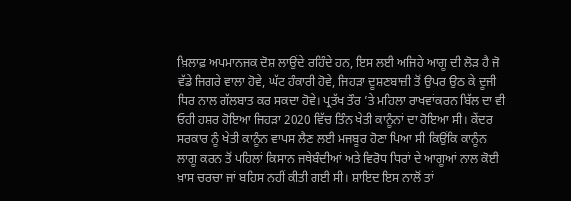ਖ਼ਿਲਾਫ਼ ਅਪਮਾਨਜਕ ਦੋਸ਼ ਲਾਉਂਦੇ ਰਹਿੰਦੇ ਹਨ, ਇਸ ਲਈ ਅਜਿਹੇ ਆਗੂ ਦੀ ਲੋੜ ਹੈ ਜੋ ਵੱਡੇ ਜਿਗਰੇ ਵਾਲਾ ਹੋਵੇ, ਘੱਟ ਹੰਕਾਰੀ ਹੋਵੇ, ਜਿਹੜਾ ਦੂਸ਼ਣਬਾਜ਼ੀ ਤੋਂ ਉਪਰ ਉਠ ਕੇ ਦੂਜੀ ਧਿਰ ਨਾਲ ਗੱਲਬਾਤ ਕਰ ਸਕਦਾ ਹੋਵੇ। ਪ੍ਰਤੱਖ ਤੌਰ ’ਤੇ ਮਹਿਲਾ ਰਾਖਵਾਂਕਰਨ ਬਿੱਲ ਦਾ ਵੀ ਓਹੀ ਹਸ਼ਰ ਹੋਇਆ ਜਿਹੜਾ 2020 ਵਿੱਚ ਤਿੰਨ ਖੇਤੀ ਕਾਨੂੰਨਾਂ ਦਾ ਹੋਇਆ ਸੀ। ਕੇਂਦਰ ਸਰਕਾਰ ਨੂੰ ਖੇਤੀ ਕਾਨੂੰਨ ਵਾਪਸ ਲੈਣ ਲਈ ਮਜਬੂਰ ਹੋਣਾ ਪਿਆ ਸੀ ਕਿਉਂਕਿ ਕਾਨੂੰਨ ਲਾਗੂ ਕਰਨ ਤੋਂ ਪਹਿਲਾਂ ਕਿਸਾਨ ਜਥੇਬੰਦੀਆਂ ਅਤੇ ਵਿਰੋਧ ਧਿਰਾਂ ਦੇ ਆਗੂਆਂ ਨਾਲ ਕੋਈ ਖ਼ਾਸ ਚਰਚਾ ਜਾਂ ਬਹਿਸ ਨਹੀਂ ਕੀਤੀ ਗਈ ਸੀ। ਸ਼ਾਇਦ ਇਸ ਨਾਲੋਂ ਤਾਂ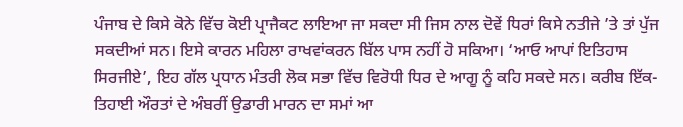ਪੰਜਾਬ ਦੇ ਕਿਸੇ ਕੋਨੇ ਵਿੱਚ ਕੋਈ ਪ੍ਰਾਜੈਕਟ ਲਾਇਆ ਜਾ ਸਕਦਾ ਸੀ ਜਿਸ ਨਾਲ ਦੋਵੇਂ ਧਿਰਾਂ ਕਿਸੇ ਨਤੀਜੇ ’ਤੇ ਤਾਂ ਪੁੱਜ ਸਕਦੀਆਂ ਸਨ। ਇਸੇ ਕਾਰਨ ਮਹਿਲਾ ਰਾਖਵਾਂਕਰਨ ਬਿੱਲ ਪਾਸ ਨਹੀਂ ਹੋ ਸਕਿਆ। ‘ਆਓ ਆਪਾਂ ਇਤਿਹਾਸ ਸਿਰਜੀਏ’, ਇਹ ਗੱਲ ਪ੍ਰਧਾਨ ਮੰਤਰੀ ਲੋਕ ਸਭਾ ਵਿੱਚ ਵਿਰੋਧੀ ਧਿਰ ਦੇ ਆਗੂ ਨੂੰ ਕਹਿ ਸਕਦੇ ਸਨ। ਕਰੀਬ ਇੱਕ-ਤਿਹਾਈ ਔਰਤਾਂ ਦੇ ਅੰਬਰੀਂ ਉਡਾਰੀ ਮਾਰਨ ਦਾ ਸਮਾਂ ਆ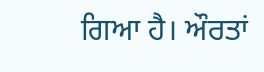ਗਿਆ ਹੈ। ਔਰਤਾਂ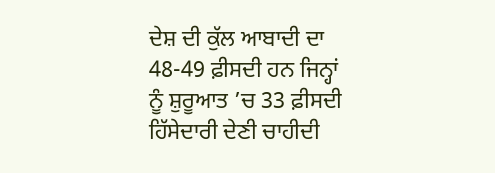ਦੇਸ਼ ਦੀ ਕੁੱਲ ਆਬਾਦੀ ਦਾ 48-49 ਫ਼ੀਸਦੀ ਹਨ ਜਿਨ੍ਹਾਂ ਨੂੰ ਸ਼ੁਰੂਆਤ ’ਚ 33 ਫ਼ੀਸਦੀ ਹਿੱਸੇਦਾਰੀ ਦੇਣੀ ਚਾਹੀਦੀ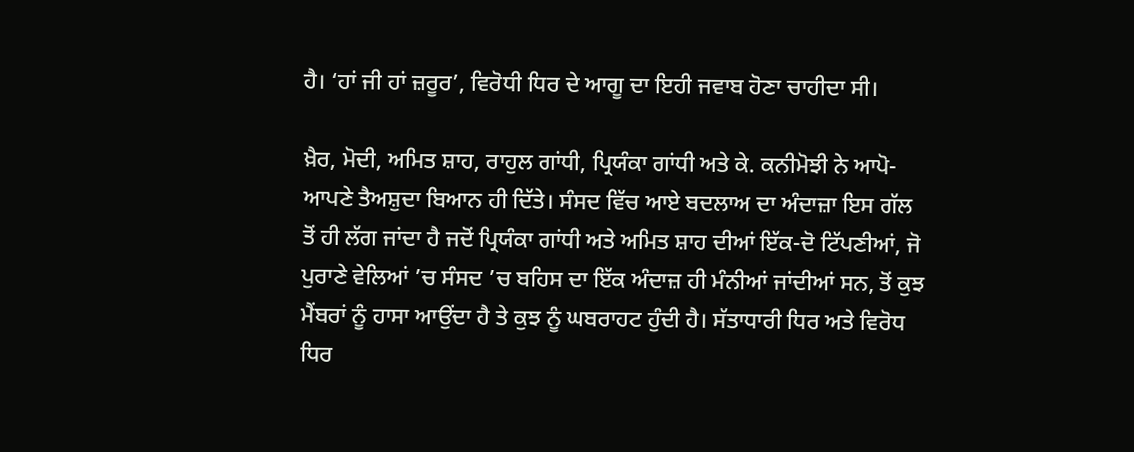ਹੈ। ‘ਹਾਂ ਜੀ ਹਾਂ ਜ਼ਰੂਰ’, ਵਿਰੋਧੀ ਧਿਰ ਦੇ ਆਗੂ ਦਾ ਇਹੀ ਜਵਾਬ ਹੋਣਾ ਚਾਹੀਦਾ ਸੀ।

ਖ਼ੈਰ, ਮੋਦੀ, ਅਮਿਤ ਸ਼ਾਹ, ਰਾਹੁਲ ਗਾਂਧੀ, ਪ੍ਰਿਯੰਕਾ ਗਾਂਧੀ ਅਤੇ ਕੇ. ਕਨੀਮੋਝੀ ਨੇ ਆਪੋ-ਆਪਣੇ ਤੈਅਸ਼ੁਦਾ ਬਿਆਨ ਹੀ ਦਿੱਤੇ। ਸੰਸਦ ਵਿੱਚ ਆਏ ਬਦਲਾਅ ਦਾ ਅੰਦਾਜ਼ਾ ਇਸ ਗੱਲ ਤੋਂ ਹੀ ਲੱਗ ਜਾਂਦਾ ਹੈ ਜਦੋਂ ਪ੍ਰਿਯੰਕਾ ਗਾਂਧੀ ਅਤੇ ਅਮਿਤ ਸ਼ਾਹ ਦੀਆਂ ਇੱਕ-ਦੋ ਟਿੱਪਣੀਆਂ, ਜੋ ਪੁਰਾਣੇ ਵੇਲਿਆਂ ’ਚ ਸੰਸਦ ’ਚ ਬਹਿਸ ਦਾ ਇੱਕ ਅੰਦਾਜ਼ ਹੀ ਮੰਨੀਆਂ ਜਾਂਦੀਆਂ ਸਨ, ਤੋਂ ਕੁਝ ਮੈਂਬਰਾਂ ਨੂੰ ਹਾਸਾ ਆਉਂਦਾ ਹੈ ਤੇ ਕੁਝ ਨੂੰ ਘਬਰਾਹਟ ਹੁੰਦੀ ਹੈ। ਸੱਤਾਧਾਰੀ ਧਿਰ ਅਤੇ ਵਿਰੋਧ ਧਿਰ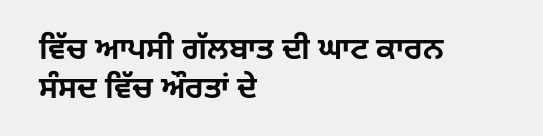ਵਿੱਚ ਆਪਸੀ ਗੱਲਬਾਤ ਦੀ ਘਾਟ ਕਾਰਨ ਸੰਸਦ ਵਿੱਚ ਔਰਤਾਂ ਦੇ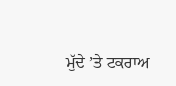ਮੁੱਦੇ ’ਤੇ ਟਕਰਾਅ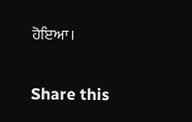ਹੋਇਆ।

Share this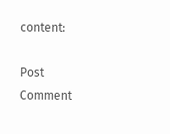content:

Post Comment